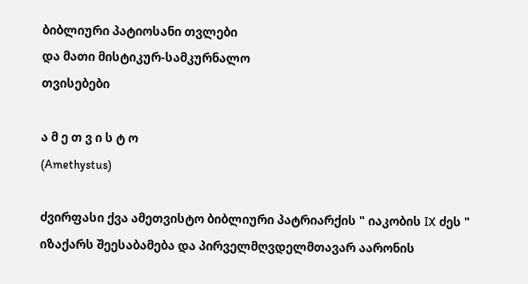ბიბლიური პატიოსანი თვლები
და მათი მისტიკურ-სამკურნალო
თვისებები

ა მ ე თ ვ ი ს ტ ო
(Amethystus)

ძვირფასი ქვა ამეთვისტო ბიბლიური პატრიარქის " იაკობის IX ძეს " იზაქარს შეესაბამება და პირველმღვდელმთავარ აარონის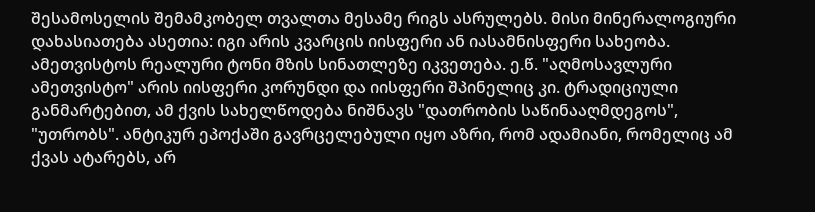შესამოსელის შემამკობელ თვალთა მესამე რიგს ასრულებს. მისი მინერალოგიური დახასიათება ასეთია: იგი არის კვარცის იისფერი ან იასამნისფერი სახეობა. ამეთვისტოს რეალური ტონი მზის სინათლეზე იკვეთება. ე.წ. "აღმოსავლური ამეთვისტო" არის იისფერი კორუნდი და იისფერი შპინელიც კი. ტრადიციული განმარტებით, ამ ქვის სახელწოდება ნიშნავს "დათრობის საწინააღმდეგოს", "უთრობს". ანტიკურ ეპოქაში გავრცელებული იყო აზრი, რომ ადამიანი, რომელიც ამ ქვას ატარებს, არ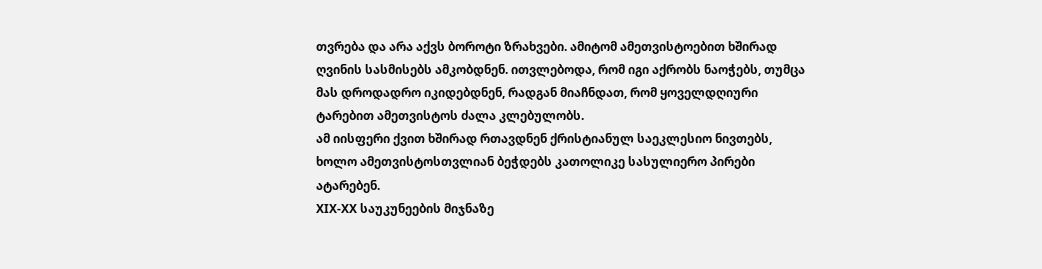თვრება და არა აქვს ბოროტი ზრახვები. ამიტომ ამეთვისტოებით ხშირად ღვინის სასმისებს ამკობდნენ. ითვლებოდა, რომ იგი აქრობს ნაოჭებს, თუმცა მას დროდადრო იკიდებდნენ, რადგან მიაჩნდათ, რომ ყოველდღიური ტარებით ამეთვისტოს ძალა კლებულობს.
ამ იისფერი ქვით ხშირად რთავდნენ ქრისტიანულ საეკლესიო ნივთებს, ხოლო ამეთვისტოსთვლიან ბეჭდებს კათოლიკე სასულიერო პირები ატარებენ.
XIX-XX საუკუნეების მიჯნაზე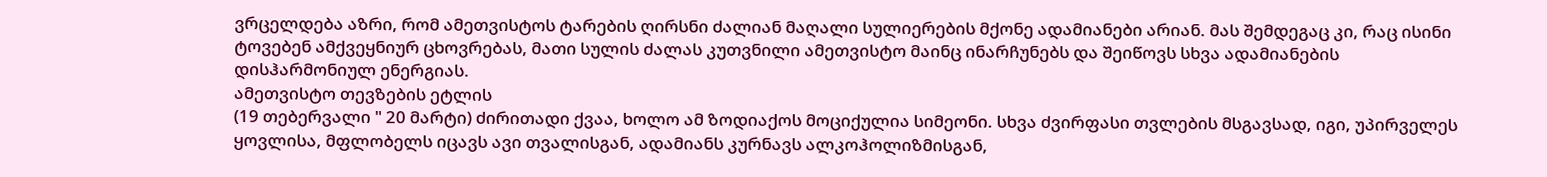ვრცელდება აზრი, რომ ამეთვისტოს ტარების ღირსნი ძალიან მაღალი სულიერების მქონე ადამიანები არიან. მას შემდეგაც კი, რაც ისინი ტოვებენ ამქვეყნიურ ცხოვრებას, მათი სულის ძალას კუთვნილი ამეთვისტო მაინც ინარჩუნებს და შეიწოვს სხვა ადამიანების დისჰარმონიულ ენერგიას.
ამეთვისტო თევზების ეტლის
(19 თებერვალი " 20 მარტი) ძირითადი ქვაა, ხოლო ამ ზოდიაქოს მოციქულია სიმეონი. სხვა ძვირფასი თვლების მსგავსად, იგი, უპირველეს ყოვლისა, მფლობელს იცავს ავი თვალისგან, ადამიანს კურნავს ალკოჰოლიზმისგან,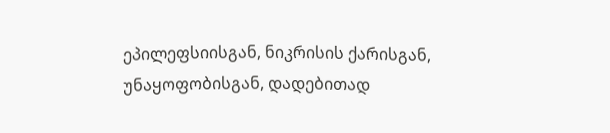ეპილეფსიისგან, ნიკრისის ქარისგან, უნაყოფობისგან, დადებითად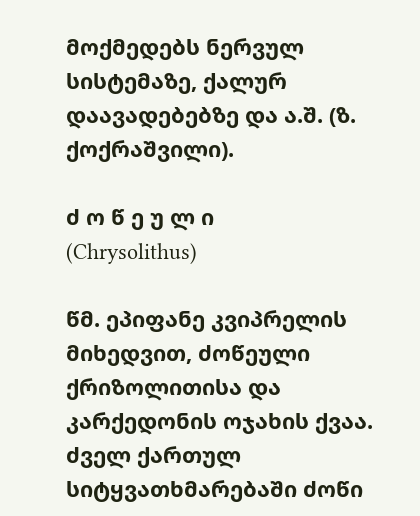მოქმედებს ნერვულ სისტემაზე, ქალურ დაავადებებზე და ა.შ. (ზ. ქოქრაშვილი).

ძ ო წ ე უ ლ ი
(Chrysolithus)

წმ. ეპიფანე კვიპრელის მიხედვით, ძოწეული ქრიზოლითისა და კარქედონის ოჯახის ქვაა. ძველ ქართულ სიტყვათხმარებაში ძოწი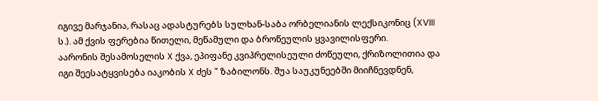იგივე მარჯანია, რასაც ადასტურებს სულხან-საბა ორბელიანის ლექსიკონიც (XVIII ს.). ამ ქვის ფერებია წითელი, მეწამული და ბროწეულის ყვავილისფერი.
აარონის შესამოსელის X ქვა, ეპიფანე კვიპრელისეული ძოწეული, ქრიზოლითია და იგი შეესატყვისება იაკობის X ძეს " ზაბილონს. შუა საუკუნეებში მიიჩნევდნენ,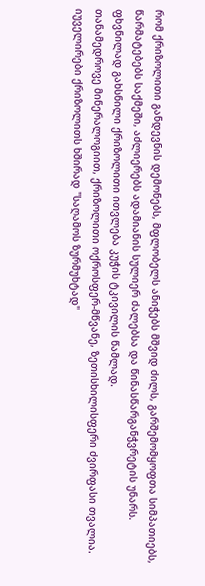რომ ქრიზოლითი განდევნის დემონებს, მფლობელს ანიჭებს მშვიდ ძილს, გარშემომყოფთა სიმპათიებს, წარმატებებს საქმეში, აძლიერებს ადამიანის სულიერ ძალებსა და წინასწარგანჭვრეტის უნარს. ფხვნილად გახსნილი ქრიზოლითი ითვლება კუჭის ტკივილის წამლად.
თანამედროვე მინერალოგიით, ქრიზოლითი ოქროსფერ-მწვანე, ზეთისხილისფერი ძვირფასი თვალია. იუველირები ქრიზოლითს ხშირად "საღამოს ზურმუხტად"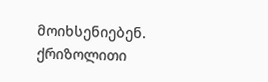მოიხსენიებენ.
ქრიზოლითი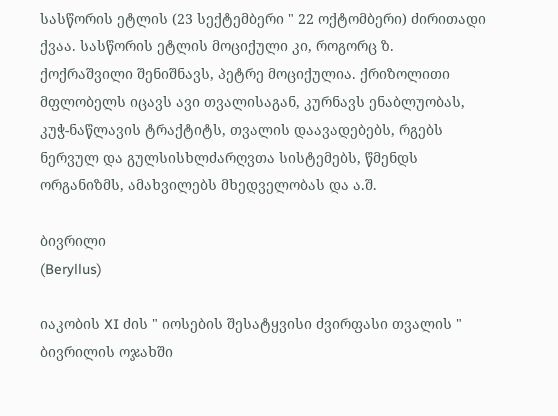სასწორის ეტლის (23 სექტემბერი " 22 ოქტომბერი) ძირითადი ქვაა. სასწორის ეტლის მოციქული კი, როგორც ზ. ქოქრაშვილი შენიშნავს, პეტრე მოციქულია. ქრიზოლითი მფლობელს იცავს ავი თვალისაგან, კურნავს ენაბლუობას, კუჭ-ნაწლავის ტრაქტიტს, თვალის დაავადებებს, რგებს ნერვულ და გულსისხლძარღვთა სისტემებს, წმენდს ორგანიზმს, ამახვილებს მხედველობას და ა.შ.

ბივრილი
(Beryllus)

იაკობის XI ძის " იოსების შესატყვისი ძვირფასი თვალის " ბივრილის ოჯახში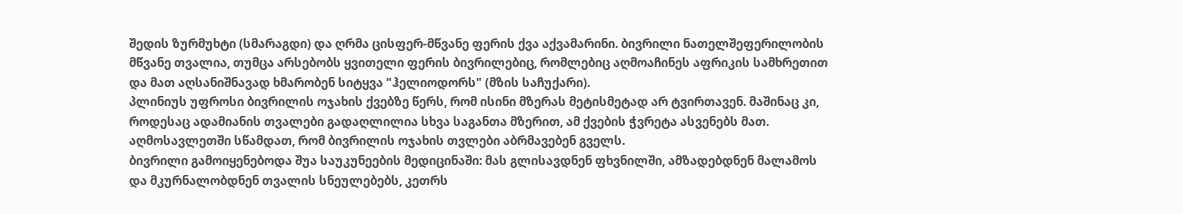შედის ზურმუხტი (სმარაგდი) და ღრმა ცისფერ-მწვანე ფერის ქვა აქვამარინი. ბივრილი ნათელშეფერილობის მწვანე თვალია, თუმცა არსებობს ყვითელი ფერის ბივრილებიც, რომლებიც აღმოაჩინეს აფრიკის სამხრეთით და მათ აღსანიშნავად ხმარობენ სიტყვა "ჰელიოდორს" (მზის საჩუქარი).
პლინიუს უფროსი ბივრილის ოჯახის ქვებზე წერს, რომ ისინი მზერას მეტისმეტად არ ტვირთავენ. მაშინაც კი, როდესაც ადამიანის თვალები გადაღლილია სხვა საგანთა მზერით, ამ ქვების ჭვრეტა ასვენებს მათ. აღმოსავლეთში სწამდათ, რომ ბივრილის ოჯახის თვლები აბრმავებენ გველს.
ბივრილი გამოიყენებოდა შუა საუკუნეების მედიცინაში: მას გლისავდნენ ფხვნილში, ამზადებდნენ მალამოს და მკურნალობდნენ თვალის სნეულებებს, კეთრს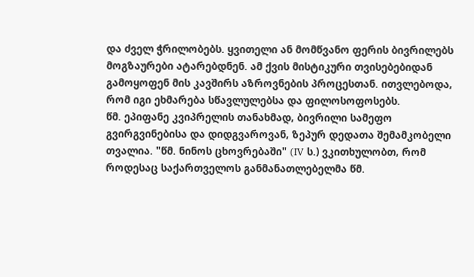და ძველ ჭრილობებს. ყვითელი ან მომწვანო ფერის ბივრილებს მოგზაურები ატარებდნენ. ამ ქვის მისტიკური თვისებებიდან გამოყოფენ მის კავშირს აზროვნების პროცესთან. ითვლებოდა, რომ იგი ეხმარება სწავლულებსა და ფილოსოფოსებს.
წმ. ეპიფანე კვიპრელის თანახმად, ბივრილი სამეფო გვირგვინებისა და დიდგვაროვან, ზეპურ დედათა შემამკობელი თვალია. "წმ. ნინოს ცხოვრებაში" (IV ს.) ვკითხულობთ, რომ როდესაც საქართველოს განმანათლებელმა წმ.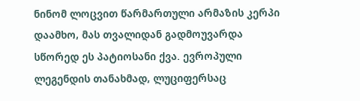ნინომ ლოცვით წარმართული არმაზის კერპი დაამხო, მას თვალიდან გადმოუვარდა სწორედ ეს პატიოსანი ქვა. ევროპული ლეგენდის თანახმად, ლუციფერსაც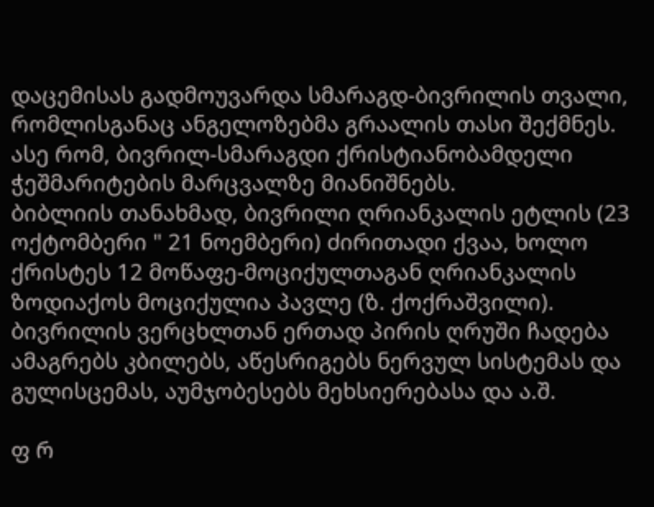დაცემისას გადმოუვარდა სმარაგდ-ბივრილის თვალი, რომლისგანაც ანგელოზებმა გრაალის თასი შექმნეს. ასე რომ, ბივრილ-სმარაგდი ქრისტიანობამდელი ჭეშმარიტების მარცვალზე მიანიშნებს.
ბიბლიის თანახმად, ბივრილი ღრიანკალის ეტლის (23 ოქტომბერი " 21 ნოემბერი) ძირითადი ქვაა, ხოლო ქრისტეს 12 მოწაფე-მოციქულთაგან ღრიანკალის ზოდიაქოს მოციქულია პავლე (ზ. ქოქრაშვილი).
ბივრილის ვერცხლთან ერთად პირის ღრუში ჩადება ამაგრებს კბილებს, აწესრიგებს ნერვულ სისტემას და გულისცემას, აუმჯობესებს მეხსიერებასა და ა.შ.

ფ რ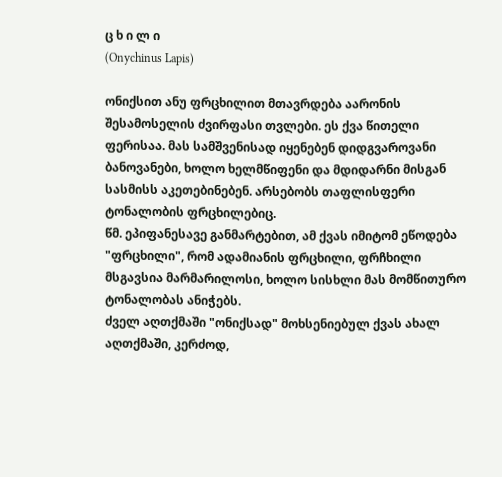ც ხ ი ლ ი
(Onychinus Lapis)

ონიქსით ანუ ფრცხილით მთავრდება აარონის შესამოსელის ძვირფასი თვლები. ეს ქვა წითელი ფერისაა. მას სამშვენისად იყენებენ დიდგვაროვანი ბანოვანები, ხოლო ხელმწიფენი და მდიდარნი მისგან სასმისს აკეთებინებენ. არსებობს თაფლისფერი ტონალობის ფრცხილებიც.
წმ. ეპიფანესავე განმარტებით, ამ ქვას იმიტომ ეწოდება "ფრცხილი", რომ ადამიანის ფრცხილი, ფრჩხილი მსგავსია მარმარილოსი, ხოლო სისხლი მას მომწითურო ტონალობას ანიჭებს.
ძველ აღთქმაში "ონიქსად" მოხსენიებულ ქვას ახალ აღთქმაში, კერძოდ,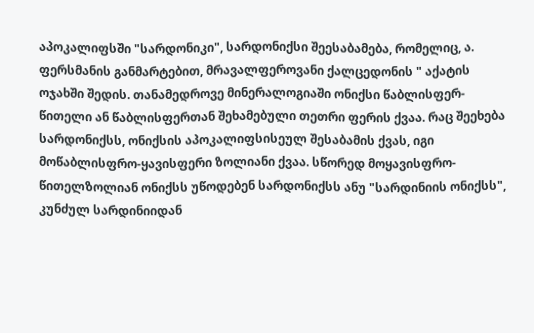აპოკალიფსში "სარდონიკი", სარდონიქსი შეესაბამება, რომელიც, ა. ფერსმანის განმარტებით, მრავალფეროვანი ქალცედონის " აქატის ოჯახში შედის. თანამედროვე მინერალოგიაში ონიქსი წაბლისფერ-წითელი ან წაბლისფერთან შეხამებული თეთრი ფერის ქვაა. რაც შეეხება სარდონიქსს, ონიქსის აპოკალიფსისეულ შესაბამის ქვას, იგი მოწაბლისფრო-ყავისფერი ზოლიანი ქვაა. სწორედ მოყავისფრო-წითელზოლიან ონიქსს უწოდებენ სარდონიქსს ანუ "სარდინიის ონიქსს", კუნძულ სარდინიიდან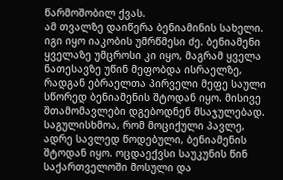წარმოშობილ ქვას.
ამ თვალზე დაიწერა ბენიამინის სახელი. იგი იყო იაკობის უმრწმესი ძე. ბენიამენი ყველაზე უმცროსი კი იყო, მაგრამ ყველა ნათესავზე უწინ მეფობდა ისრაელზე, რადგან ებრაელთა პირველი მეფე საული სწორედ ბენიამენის შტოდან იყო. მისივე შთამომავლები დგებოდნენ მსაჯულებად. საგულისხმოა, რომ მოციქული პავლე, ადრე სავლედ წოდებული, ბენიამენის შტოდან იყო. ოცდაექვსი საუკუნის წინ საქართველოში მოსული და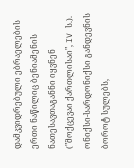დამკვიდრებული ებრაელების ერთი ნაწილიც ბენიამენის ნათესავთაგანნი იყვნენ ("მოქცევაი ქართლისაი", IV ს.).
ონიქსი-სარდონიქსი განდევნის ბოროტ სულებს,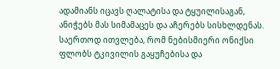ადამიანს იცავს ღალატისა და ტყუილისაგან, ანიჭებს მას სიმამაცეს და აჩერებს სისხლდენას. საერთოდ ითვლება, რომ ნებისმიერი ონიქსი ფლობს ტკივილის გაყუჩებისა და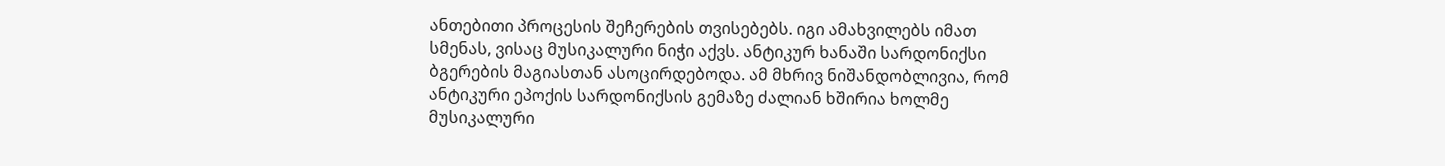ანთებითი პროცესის შეჩერების თვისებებს. იგი ამახვილებს იმათ სმენას, ვისაც მუსიკალური ნიჭი აქვს. ანტიკურ ხანაში სარდონიქსი ბგერების მაგიასთან ასოცირდებოდა. ამ მხრივ ნიშანდობლივია, რომ ანტიკური ეპოქის სარდონიქსის გემაზე ძალიან ხშირია ხოლმე მუსიკალური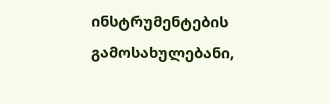ინსტრუმენტების გამოსახულებანი,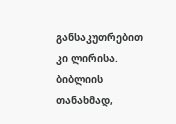განსაკუთრებით კი ლირისა.
ბიბლიის თანახმად,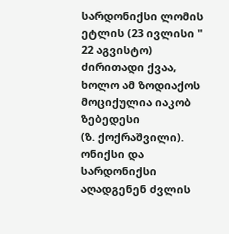სარდონიქსი ლომის ეტლის (23 ივლისი " 22 აგვისტო) ძირითადი ქვაა, ხოლო ამ ზოდიაქოს მოციქულია იაკობ ზებედესი
(ზ. ქოქრაშვილი).
ონიქსი და სარდონიქსი აღადგენენ ძვლის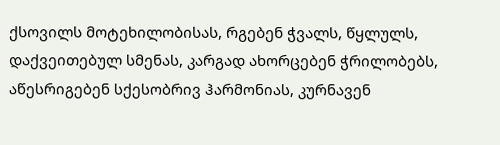ქსოვილს მოტეხილობისას, რგებენ ჭვალს, წყლულს, დაქვეითებულ სმენას, კარგად ახორცებენ ჭრილობებს, აწესრიგებენ სქესობრივ ჰარმონიას, კურნავენ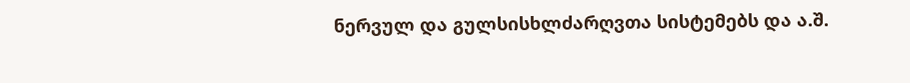ნერვულ და გულსისხლძარღვთა სისტემებს და ა.შ.